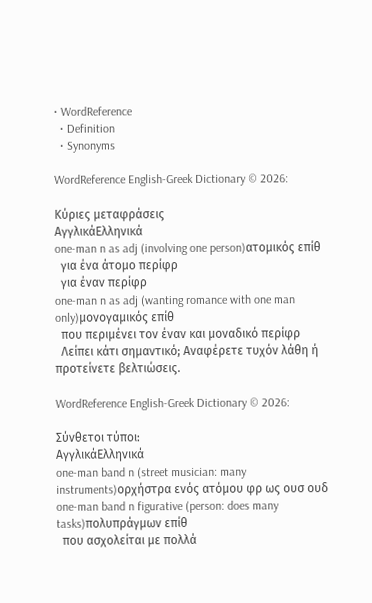• WordReference
  • Definition
  • Synonyms

WordReference English-Greek Dictionary © 2026:

Κύριες μεταφράσεις
ΑγγλικάΕλληνικά
one-man n as adj (involving one person)ατομικός επίθ
  για ένα άτομο περίφρ
  για έναν περίφρ
one-man n as adj (wanting romance with one man only)μονογαμικός επίθ
  που περιμένει τον έναν και μοναδικό περίφρ
  Λείπει κάτι σημαντικό; Αναφέρετε τυχόν λάθη ή προτείνετε βελτιώσεις.

WordReference English-Greek Dictionary © 2026:

Σύνθετοι τύποι:
ΑγγλικάΕλληνικά
one-man band n (street musician: many instruments)ορχήστρα ενός ατόμου φρ ως ουσ ουδ
one-man band n figurative (person: does many tasks)πολυπράγμων επίθ
  που ασχολείται με πολλά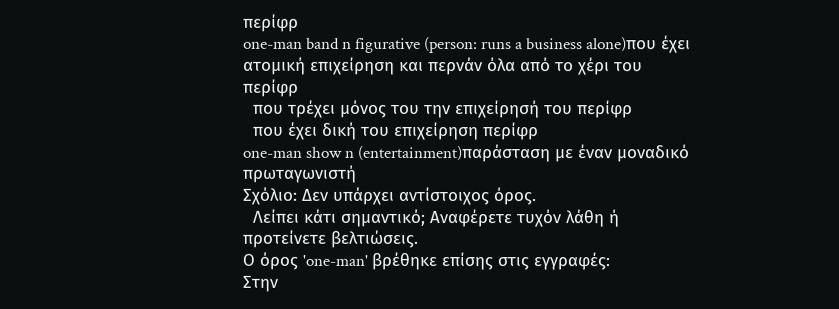περίφρ
one-man band n figurative (person: runs a business alone)που έχει ατομική επιχείρηση και περνάν όλα από το χέρι του περίφρ
  που τρέχει μόνος του την επιχείρησή του περίφρ
  που έχει δική του επιχείρηση περίφρ
one-man show n (entertainment)παράσταση με έναν μοναδικό πρωταγωνιστή
Σχόλιο: Δεν υπάρχει αντίστοιχος όρος.
  Λείπει κάτι σημαντικό; Αναφέρετε τυχόν λάθη ή προτείνετε βελτιώσεις.
Ο όρος 'one-man' βρέθηκε επίσης στις εγγραφές:
Στην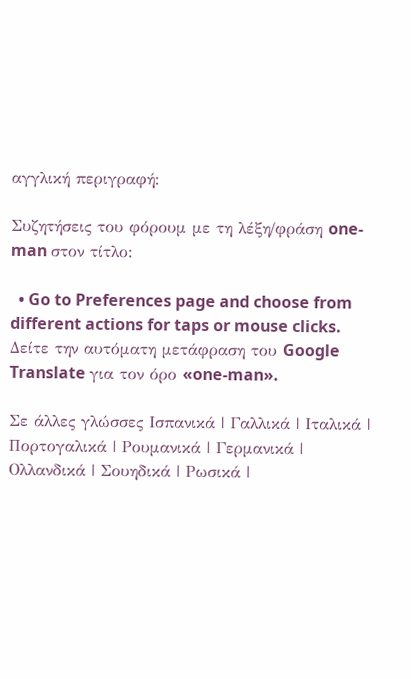αγγλική περιγραφή:

Συζητήσεις του φόρουμ με τη λέξη/φράση one-man στον τίτλο:

  • Go to Preferences page and choose from different actions for taps or mouse clicks.
Δείτε την αυτόματη μετάφραση του Google Translate για τον όρο «one-man».

Σε άλλες γλώσσες Ισπανικά | Γαλλικά | Ιταλικά | Πορτογαλικά | Ρουμανικά | Γερμανικά | Ολλανδικά | Σουηδικά | Ρωσικά |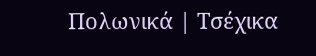Πολωνικά | Τσέχικα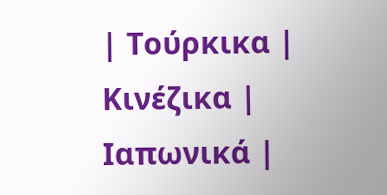| Τούρκικα | Κινέζικα | Ιαπωνικά |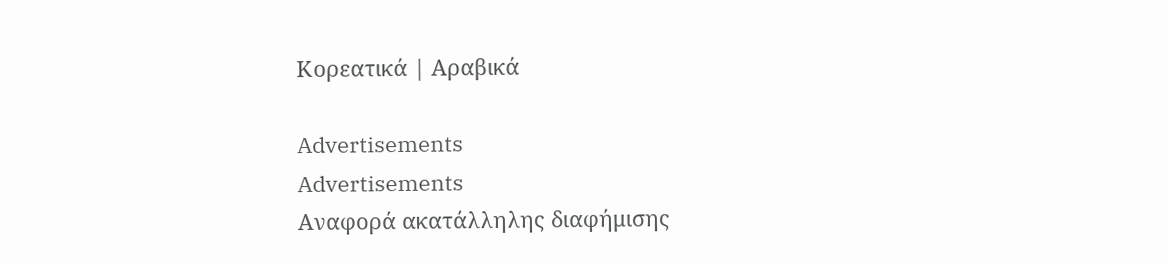Κορεατικά | Αραβικά

Advertisements
Advertisements
Αναφορά ακατάλληλης διαφήμισης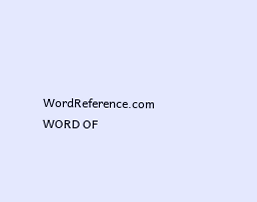WordReference.com
WORD OF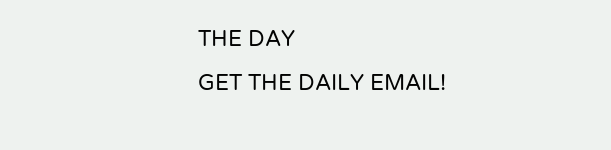THE DAY
GET THE DAILY EMAIL!